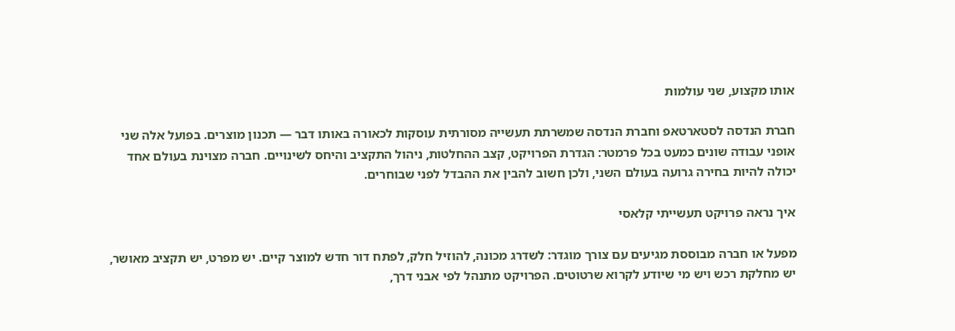אותו מקצוע, שני עולמות

חברת הנדסה לסטארטאפ וחברת הנדסה שמשרתת תעשייה מסורתית עוסקות לכאורה באותו דבר — תכנון מוצרים. בפועל אלה שני אופני עבודה שונים כמעט בכל פרמטר: הגדרת הפרויקט, קצב ההחלטות, ניהול התקציב והיחס לשינויים. חברה מצוינת בעולם אחד יכולה להיות בחירה גרועה בעולם השני, ולכן חשוב להבין את ההבדל לפני שבוחרים.

איך נראה פרויקט תעשייתי קלאסי

מפעל או חברה מבוססת מגיעים עם צורך מוגדר: לשדרג מכונה, להוזיל חלק, לפתח דור חדש למוצר קיים. יש מפרט, יש תקציב מאושר, יש מחלקת רכש ויש מי שיודע לקרוא שרטוטים. הפרויקט מתנהל לפי אבני דרך,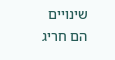שינויים הם חריג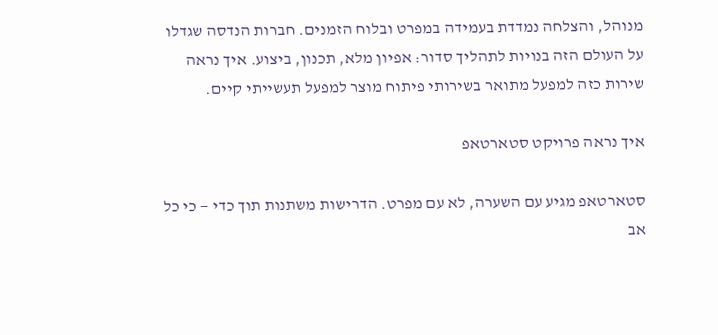מנוהל, והצלחה נמדדת בעמידה במפרט ובלוח הזמנים. חברות הנדסה שגדלו על העולם הזה בנויות לתהליך סדור: אפיון מלא, תכנון, ביצוע. איך נראה שירות כזה למפעל מתואר בשירותי פיתוח מוצר למפעל תעשייתי קיים.

איך נראה פרויקט סטארטאפ

סטארטאפ מגיע עם השערה, לא עם מפרט. הדרישות משתנות תוך כדי — כי כל אב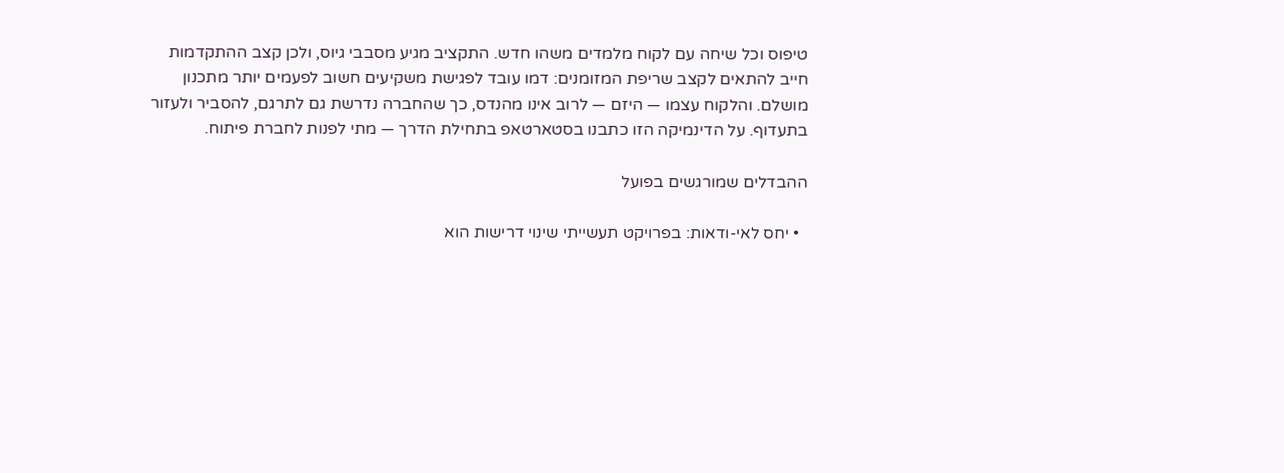טיפוס וכל שיחה עם לקוח מלמדים משהו חדש. התקציב מגיע מסבבי גיוס, ולכן קצב ההתקדמות חייב להתאים לקצב שריפת המזומנים: דמו עובד לפגישת משקיעים חשוב לפעמים יותר מתכנון מושלם. והלקוח עצמו — היזם — לרוב אינו מהנדס, כך שהחברה נדרשת גם לתרגם, להסביר ולעזור בתעדוף. על הדינמיקה הזו כתבנו בסטארטאפ בתחילת הדרך — מתי לפנות לחברת פיתוח.

ההבדלים שמורגשים בפועל

  • יחס לאי-ודאות: בפרויקט תעשייתי שינוי דרישות הוא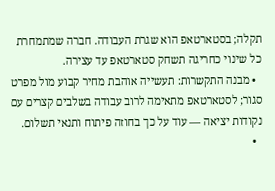תקלה; בסטארטאפ הוא שגרת העבודה. חברה שמתמחרת כל שינוי כחריגה תשחק סטארטאפ עד עצירה.
  • מבנה התקשרות: תעשייה אוהבת מחיר קבוע מול מפרט סגור; לסטארטאפ מתאימה לרוב עבודה בשלבים קצרים עם נקודות יציאה — עוד על כך בחוזה פיתוח ותנאי תשלום.
  •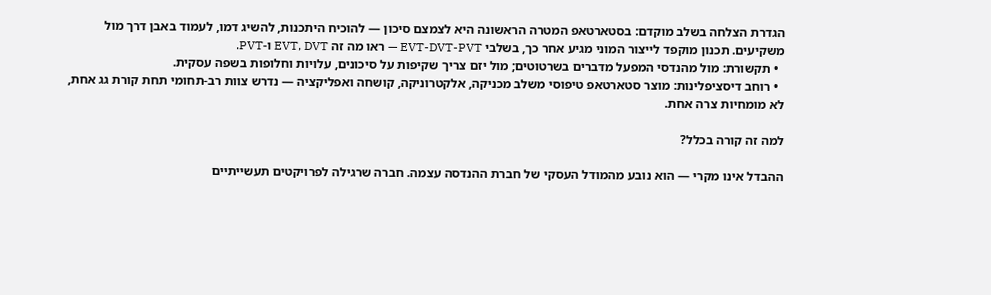הגדרת הצלחה בשלב מוקדם: בסטארטאפ המטרה הראשונה היא לצמצם סיכון — להוכיח היתכנות, להשיג דמו, לעמוד באבן דרך מול משקיעים. תכנון מוקפד לייצור המוני מגיע אחר כך, בשלבי EVT-DVT-PVT — ראו מה זה EVT, DVT ו-PVT.
  • תקשורת: מול מהנדסי המפעל מדברים בשרטוטים; מול יזם צריך שקיפות על סיכונים, עלויות וחלופות בשפה עסקית.
  • רוחב דיסציפלינות: מוצר סטארטאפ טיפוסי משלב מכניקה, אלקטרוניקה, קושחה ואפליקציה — נדרש צוות רב-תחומי תחת קורת גג אחת, לא מומחיות צרה אחת.

למה זה קורה בכלל?

ההבדל אינו מקרי — הוא נובע מהמודל העסקי של חברת ההנדסה עצמה. חברה שרגילה לפרויקטים תעשייתיים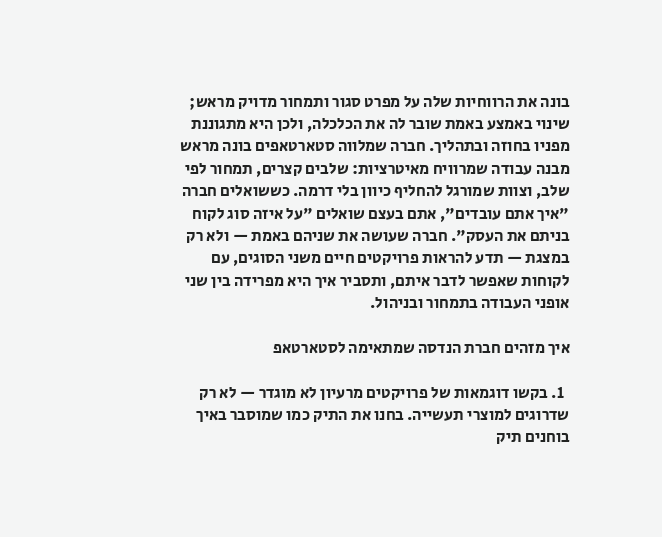בונה את הרווחיות שלה על מפרט סגור ותמחור מדויק מראש; שינוי באמצע באמת שובר לה את הכלכלה, ולכן היא מתגוננת מפניו בחוזה ובתהליך. חברה שמלווה סטארטאפים בונה מראש מבנה עבודה שמרוויח מאיטרציות: שלבים קצרים, תמחור לפי שלב, וצוות שמורגל להחליף כיוון בלי דרמה. כששואלים חברה "איך אתם עובדים", אתם בעצם שואלים "על איזה סוג לקוח בניתם את העסק". חברה שעושה את שניהם באמת — ולא רק במצגת — תדע להראות פרויקטים חיים משני הסוגים, עם לקוחות שאפשר לדבר איתם, ותסביר איך היא מפרידה בין שני אופני העבודה בתמחור ובניהול.

איך מזהים חברת הנדסה שמתאימה לסטארטאפ

  1. בקשו דוגמאות של פרויקטים מרעיון לא מוגדר — לא רק שדרוגים למוצרי תעשייה. בחנו את התיק כמו שמוסבר באיך בוחנים תיק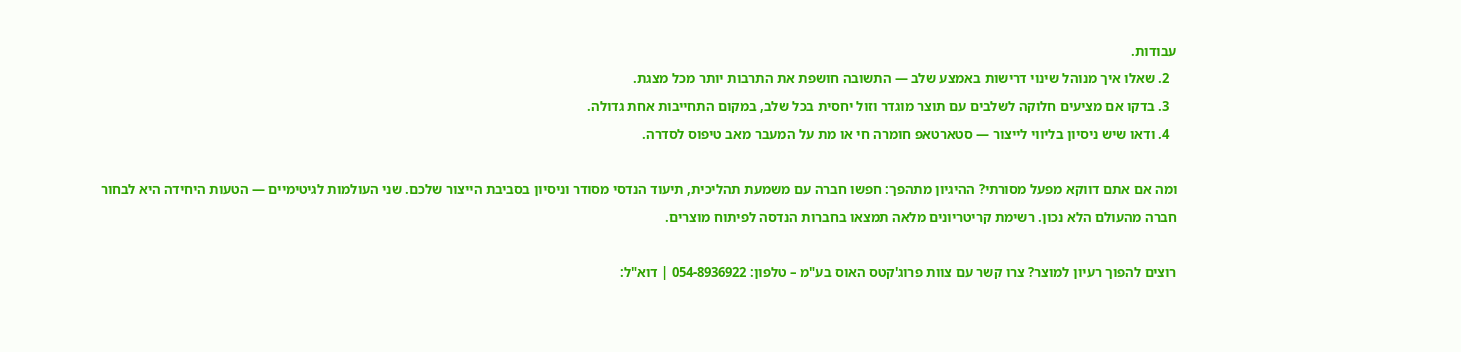עבודות.
  2. שאלו איך מנוהל שינוי דרישות באמצע שלב — התשובה חושפת את התרבות יותר מכל מצגת.
  3. בדקו אם מציעים חלוקה לשלבים עם תוצר מוגדר וזול יחסית בכל שלב, במקום התחייבות אחת גדולה.
  4. ודאו שיש ניסיון בליווי לייצור — סטארטאפ חומרה חי או מת על המעבר מאב טיפוס לסדרה.

ומה אם אתם דווקא מפעל מסורתי? ההיגיון מתהפך: חפשו חברה עם משמעת תהליכית, תיעוד הנדסי מסודר וניסיון בסביבת הייצור שלכם. שני העולמות לגיטימיים — הטעות היחידה היא לבחור חברה מהעולם הלא נכון. רשימת קריטריונים מלאה תמצאו בחברות הנדסה לפיתוח מוצרים.

רוצים להפוך רעיון למוצר? צרו קשר עם צוות פרוג'קטס האוס בע"מ – טלפון: 054-8936922 | דוא"ל: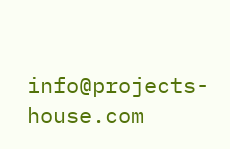info@projects-house.com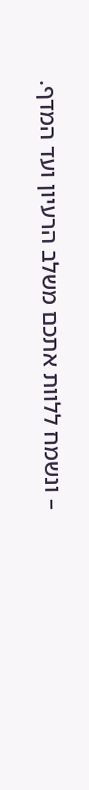– ונשמח ללוות אתכם משלב הרעיון ועד המדף.